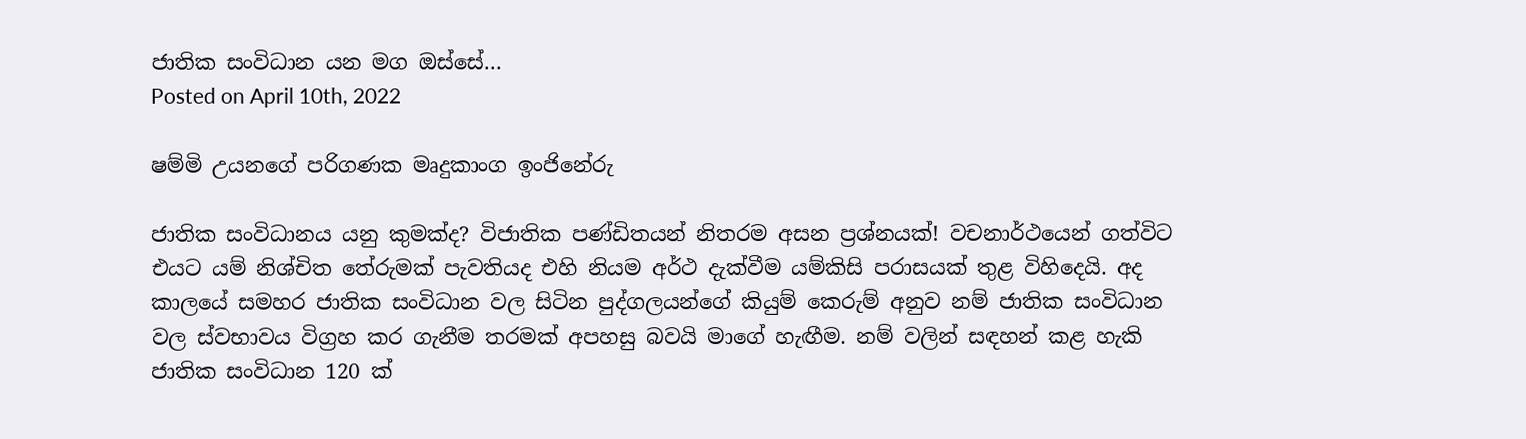ජාතික සංවිධාන යන මග ඔස්සේ…
Posted on April 10th, 2022

ෂම්මි උයනගේ පරිගණක මෘදුකාංග ඉංජිනේරු

ජාතික සංවිධානය යනු කුමක්ද? විජාතික පණ්ඩිතයන් නිතරම අසන ප්‍රශ්නයක්! වචනාර්ථයෙන් ගත්විට එයට යම් නිශ්චිත තේරුමක් පැවතියද එහි නියම අර්ථ දැක්වීම යම්කිසි පරාසයක් තුළ විහිදෙයි. අද කාලයේ සමහර ජාතික සංවිධාන වල සිටින පුද්ගලයන්ගේ කියුම් කෙරුම් අනුව නම් ජාතික සංවිධාන වල ස්වභාවය විග්‍රහ කර ගැනීම තරමක් අපහසු බවයි මාගේ හැඟීම. නම් වලින් සඳහන් කළ හැකි ජාතික සංවිධාන 120 ක්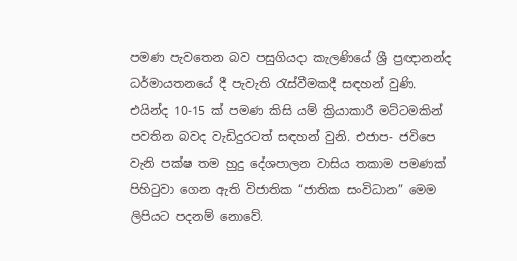පමණ පැවතෙන බව පසුගියදා කැලණියේ ශ්‍රී ප්‍රඥානන්ද ධර්මායතනයේ දී පැවැති රැස්වීමකදී සඳහන් වුණි. එයින්ද 10-15 ක් පමණ කිසි යම් ක්‍රියාකාරී මට්ටමකින් පවතින බවද වැඩිදුරටත් සඳහන් වුනි. එජාප- ජවිපෙ වැනි පක්ෂ තම හුදු දේශපාලන වාසිය තකාම පමණක් පිහිටුවා ගෙන ඇති විජාතික “ජාතික සංවිධාන” මෙම ලිපියට පදනම් නොවේ.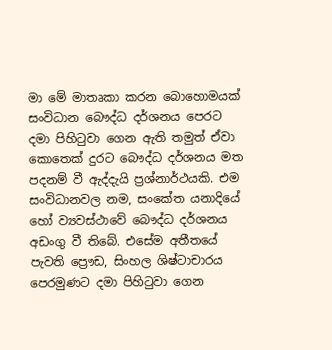මා මේ මාතෘකා කරන බොහොමයක් සංවිධාන බෞද්ධ දර්ශනය පෙරට දමා පිහිටුවා ගෙන ඇති තමුත් ඒවා කොතෙක් දුරට බෞද්ධ දර්ශනය මත පදනම් වී ඇද්දැයි ප්‍රශ්නාර්ථයකි. එම සංවිධානවල නම, සංකේත යනාදියේ හෝ ව්‍යවස්ථාවේ බෞද්ධ දර්ශනය අඩංගු වී තිබේ. එසේම අතීතයේ පැවති ප්‍රෞඩ, සිංහල ශිෂ්ටාචාරය පෙරමුණට දමා පිහිටුවා ගෙන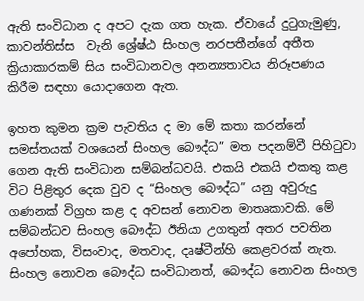ඇති සංවිධාන ද අපට දැක ගත හැක. ඒවායේ දුටුගැමුණු, කාවන්තිස්ස  වැනි ශ්‍රේෂ්ඨ සිංහල නරපතීන්ගේ අතීත ක්‍රියාකාරකම් සිය සංවිධානවල අනන්‍යතාවය නිරූපණය කිරීම සඳහා යොදාගෙන ඇත.

ඉහත කුමන ක්‍රම පැවතිය ද මා මේ කතා කරන්නේ සමස්තයක් වශයෙන් සිංහල බෞද්ධ” මත පදනම්වී පිහිටුවා ගෙන ඇති සංවිධාන සම්බන්ධවයි. එකයි එකයි එකතු කළ විට පිළිතුර දෙක වුව ද “සිංහල බෞද්ධ” යනු අවුරුදු ගණනක් විග්‍රහ කළ ද අවසන් නොවන මාතෘකාවකි. මේ සම්බන්ධව සිංහල බෞද්ධ ඊනියා උගතුන් අතර පවතින අපෝහක, විසංවාද, මතවාද, දෘෂ්ටීන්හි කෙළවරක් නැත. සිංහල නොවන බෞද්ධ සංවිධානත්, බෞද්ධ නොවන සිංහල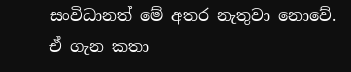සංවිධානත් මේ අතර නැතුවා නොවේ. ඒ ගැන කතා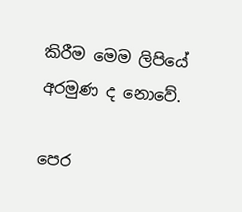කිරීම මෙම ලිපියේ අරමුණ ද නොවේ.

පෙර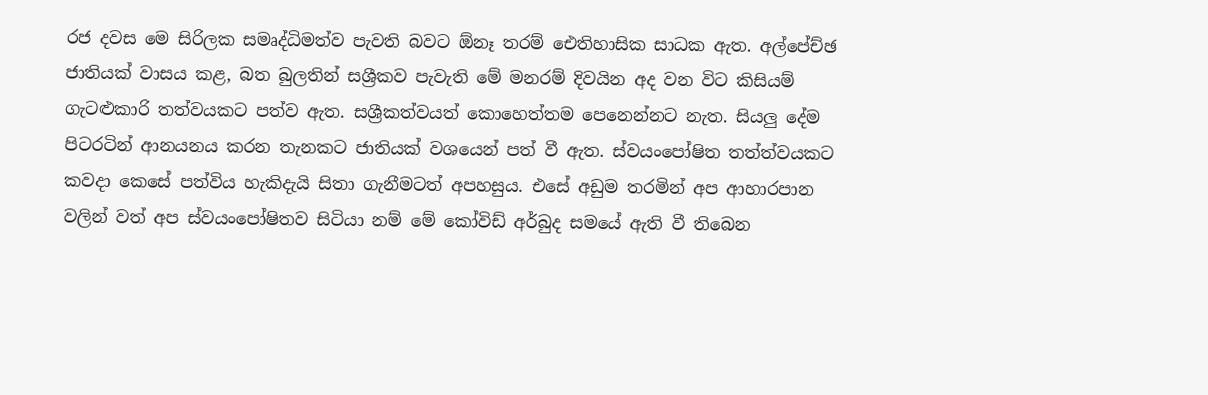රජ දවස මෙ සිරිලක සමෘද්ධිමත්ව පැවති බවට ඕනෑ තරම් ඓතිහාසික සාධක ඇත. අල්පේච්ඡ ජාතියක් වාසය කළ, බත බුලතින් සශ්‍රීකව පැවැති මේ මනරම් දිවයින අද වන විට කිසියම් ගැටළුකාරි තත්වයකට පත්ව ඇත. සශ්‍රීකත්වයත් කොහෙත්තම පෙනෙන්නට නැත. සියලු දේම පිටරටින් ආනයනය කරන තැනකට ජාතියක් වශයෙන් පත් වී ඇත. ස්වයංපෝෂිත තත්ත්වයකට කවදා කෙසේ පත්විය හැකිදැයි සිතා ගැනීමටත් අපහසුය. එසේ අඩුම තරමින් අප ආහාරපාන වලින් වත් අප ස්වයංපෝෂිතව සිටියා නම් මේ කෝවිඩ් අර්බුද සමයේ ඇති වී තිබෙන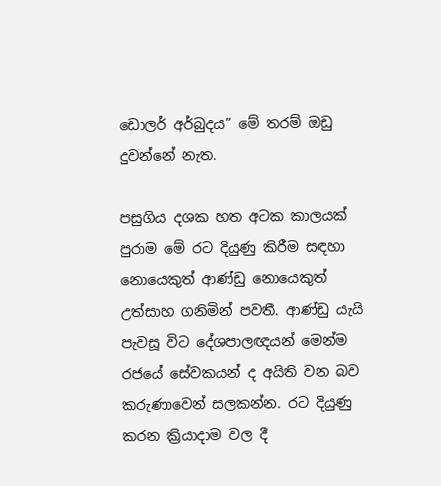ඩොලර් අර්බුදය” මේ තරම් ඔඩු දුවන්නේ නැත.

පසුගිය දශක හත අටක කාලයක් පුරාම මේ රට දියුණු කිරීම සඳහා නොයෙකුත් ආණ්ඩු නොයෙකුත් උත්සාහ ගනිමින් පවතී. ආණ්ඩු යැයි පැවසූ විට දේශපාලඥයන් මෙන්ම රජයේ සේවකයන් ද අයිති වන බව කරුණාවෙන් සලකන්න. රට දියුණු කරන ක්‍රියාදාම වල දී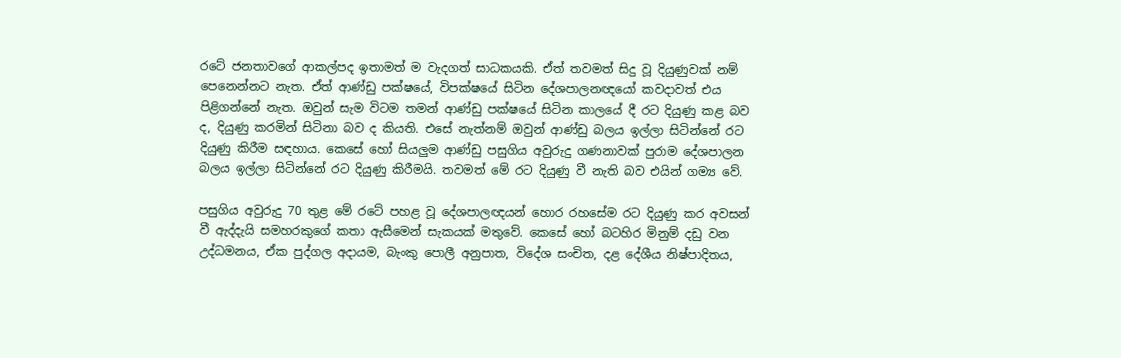රටේ ජනතාවගේ ආකල්පද ඉතාමත් ම වැදගත් සාධකයකි. ඒත් තවමත් සිදු වූ දියුණුවක් නම් පෙනෙන්නට නැත. ඒත් ආණ්ඩු පක්ෂයේ, විපක්ෂයේ සිටින දේශපාලනඥයෝ කවදාවත් එය පිළිගන්නේ නැත. ඔවුන් සැම විටම තමන් ආණ්ඩු පක්ෂයේ සිටින කාලයේ දී රට දියුණු කළ බව ද, දියුණු කරමින් සිටිනා බව ද කියති. එසේ නැත්නම් ඔවුන් ආණ්ඩු බලය ඉල්ලා සිටින්නේ රට දියුණු කිරීම සඳහාය. කෙසේ හෝ සියලුම ආණ්ඩු පසුගිය අවුරුදු ගණනාවක් පුරාම දේශපාලන බලය ඉල්ලා සිටින්නේ රට දියුණු කිරීමයි. තවමත් මේ රට දියුණු වී නැති බව එයින් ගම්‍ය වේ.

පසුගිය අවුරුදු 70 තුළ මේ රටේ පහළ වූ දේශපාලඥයන් හොර රහසේම රට දියුණු කර අවසන් වී ඇද්දැයි සමහරකුගේ කතා ඇසීමෙන් සැකයක් මතුවේ. කෙසේ හෝ බටහිර මිනුම් දඩු වන උද්ධමනය, ඒක පුද්ගල අදායම, බැංකු පොලී අනුපාත, විදේශ සංචිත, දළ දේශීය නිෂ්පාදිතය,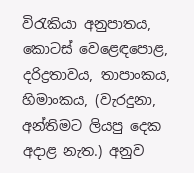විරැකියා අනුපාතය, කොටස් වෙළෙඳපොළ, දරිද්‍රතාවය, තාපාංකය, හිමාංකය, (වැරදුනා, අන්තිමට ලියපු දෙක අදාළ නැත.) අනුව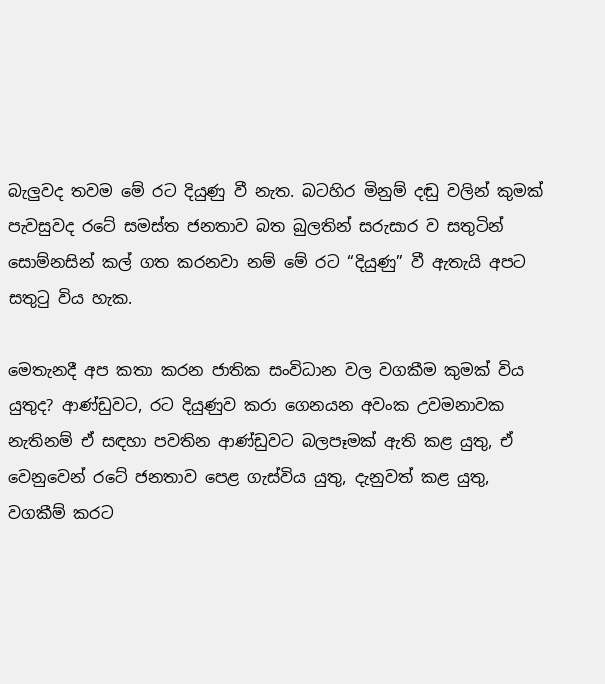බැලුවද තවම මේ රට දියුණු වී නැත. බටහිර මිනුම් දඬු වලින් කුමක් පැවසුවද රටේ සමස්ත ජනතාව බත බුලතින් සරුසාර ව සතුටින් සොම්නසින් කල් ගත කරනවා නම් මේ රට “දියුණු” වී ඇතැයි අපට සතුටු විය හැක.

මෙතැනදී අප කතා කරන ජාතික සංවිධාන වල වගකීම කුමක් විය යුතුද? ආණ්ඩුවට, රට දියුණුව කරා ගෙනයන අවංක උවමනාවක නැතිනම් ඒ සඳහා පවතින ආණ්ඩුවට බලපෑමක් ඇති කළ යුතු, ඒ වෙනුවෙන් රටේ ජනතාව පෙළ ගැස්විය යුතු, දැනුවත් කළ යුතු, වගකීම් කරට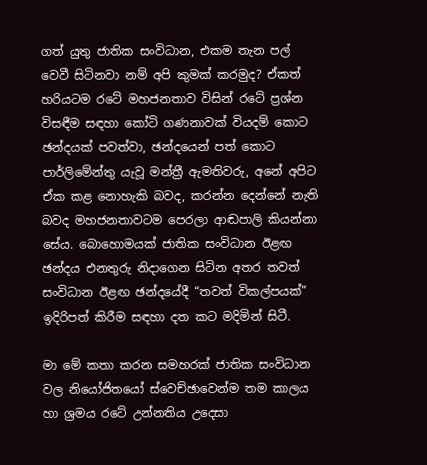ගත් යුතු ජාතික සංවිධාන, එකම තැන පල් වෙවී සිටිනවා නම් අපි කුමක් කරමුද? ඒකත් හරියටම රටේ මහජනතාව විසින් රටේ ප්‍රශ්න විසඳීම සඳහා කෝටි ගණනාවක් වියදම් කොට ඡන්දයක් පවත්වා, ඡන්දයෙන් පත් කොට පාර්ලිමේන්තු යැවූ මන්ත්‍රී ඇමතිවරු, අනේ අපිට ඒක කළ නොහැකි බවද, කරන්න දෙන්නේ නැති බවද මහජනතාවටම පෙරලා ආඬපාලි කියන්නා සේය. බොහොමයක් ජාතික සංවිධාන ඊළඟ ඡන්දය එනතුරු නිදාගෙන සිටින අතර තවත් සංවිධාන ඊළඟ ඡන්දයේදී “තවත් විකල්පයක්” ඉදිරිපත් කිරීම සඳහා දත කට මදිමින් සිටී.

මා මේ කතා කරන සමහරක් ජාතික සංවිධාන වල නියෝජිතයෝ ස්වෙච්ඡාවෙන්ම තම කාලය හා ශ්‍රමය රටේ උන්නතිය උදෙසා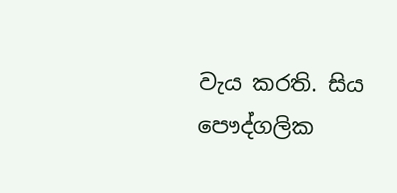වැය කරති. සිය පෞද්ගලික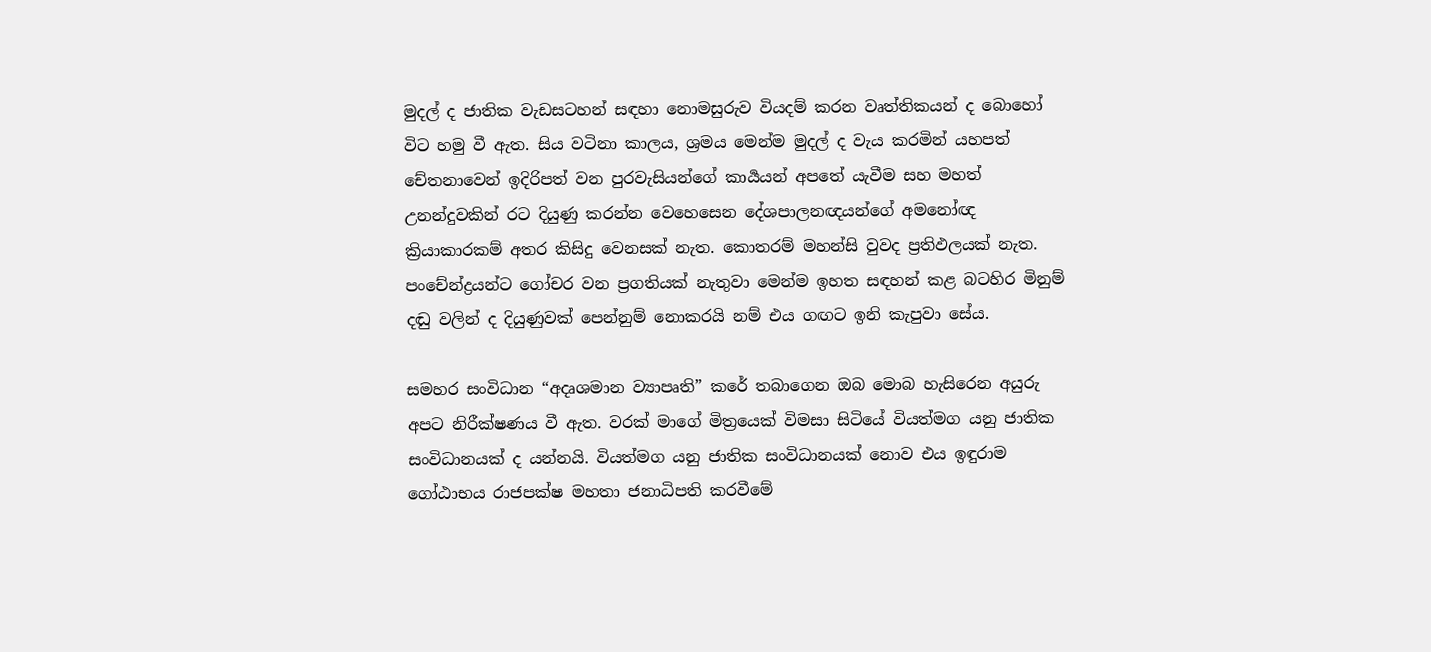මුදල් ද ජාතික වැඩසටහන් සඳහා නොමසුරුව වියදම් කරන වෘත්තිකයන් ද බොහෝ විට හමු වී ඇත. සිය වටිනා කාලය, ශ්‍රමය මෙන්ම මුදල් ද වැය කරමින් යහපත් චේතනාවෙන් ඉදිරිපත් වන පුරවැසියන්ගේ කාර්‍යයන් අපතේ යැවීම සහ මහත් උනන්දුවකින් රට දියුණු කරන්න වෙහෙසෙන දේශපාලනඥයන්ගේ අමනෝඥ ක්‍රියාකාරකම් අතර කිසිදු වෙනසක් නැත. කොතරම් මහන්සි වුවද ප්‍රතිඵලයක් නැත. පංචේන්ද්‍රයන්ට ගෝචර වන ප්‍රගතියක් නැතුවා මෙන්ම ඉහත සඳහන් කළ බටහිර මිනුම් දඬු වලින් ද දියුණුවක් පෙන්නුම් නොකරයි නම් එය ගඟට ඉනි කැපුවා සේය.

සමහර සංවිධාන “අදෘශමාන ව්‍යාපෘති” කරේ තබාගෙන ඔබ මොබ හැසිරෙන අයුරු අපට නිරීක්ෂණය වී ඇත. වරක් මාගේ මිත්‍රයෙක් විමසා සිටියේ වියත්මග යනු ජාතික සංවිධානයක් ද යන්නයි. වියත්මග යනු ජාතික සංවිධානයක් නොව එය ඉඳුරාම ගෝඨාභය රාජපක්ෂ මහතා ජනාධිපති කරවීමේ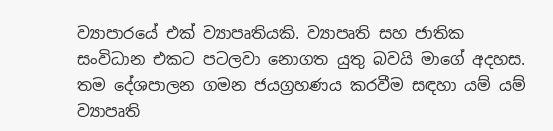ව්‍යාපාරයේ එක් ව්‍යාපෘතියකි. ව්‍යාපෘති සහ ජාතික සංවිධාන එකට පටලවා නොගත යුතු බවයි මාගේ අදහස. තම දේශපාලන ගමන ජයග්‍රහණය කරවීම සඳහා යම් යම් ව්‍යාපෘති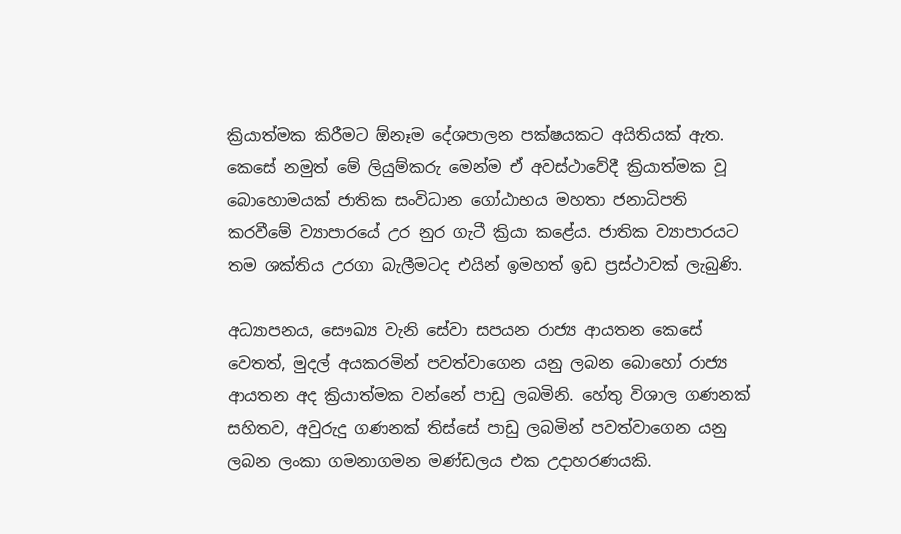ක්‍රියාත්මක කිරීමට ඕනෑම දේශපාලන පක්ෂයකට අයිතියක් ඇත. කෙසේ නමුත් මේ ලියුම්කරු මෙන්ම ඒ අවස්ථාවේදී ක්‍රියාත්මක වූ බොහොමයක් ජාතික සංවිධාන ගෝඨාභය මහතා ජනාධිපති කරවීමේ ව්‍යාපාරයේ උර නුර ගැටී ක්‍රියා කළේය. ජාතික ව්‍යාපාරයට තම ශක්තිය උරගා බැලීමටද එයින් ඉමහත් ඉඩ ප්‍රස්ථාවක් ලැබුණි.

අධ්‍යාපනය, සෞඛ්‍ය වැනි සේවා සපයන රාජ්‍ය ආයතන කෙසේ වෙතත්, මුදල් අයකරමින් පවත්වාගෙන යනු ලබන බොහෝ රාජ්‍ය ආයතන අද ක්‍රියාත්මක වන්නේ පාඩු ලබමිනි. හේතු විශාල ගණනක් සහිතව, අවුරුදු ගණනක් තිස්සේ පාඩු ලබමින් පවත්වාගෙන යනු ලබන ලංකා ගමනාගමන මණ්ඩලය එක උදාහරණයකි.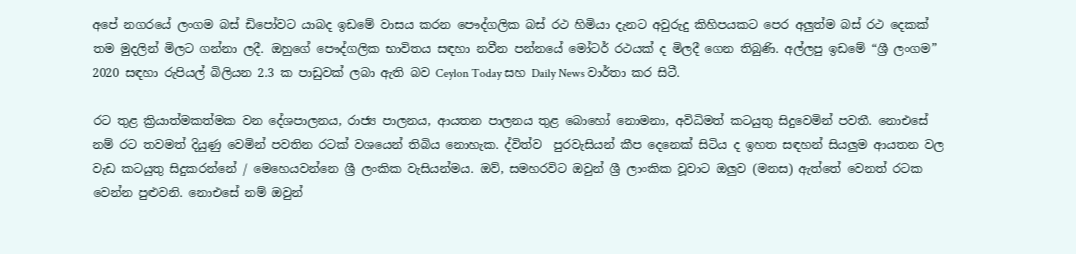අපේ නගරයේ ලංගම බස් ඩිපෝවට යාබද ඉඩමේ වාසය කරන පෞද්ගලික බස් රථ හිමියා දැනට අවුරුදු කිහිපයකට පෙර අලුත්ම බස් රථ දෙකක් තම මුදලින් මිලට ගන්නා ලදී. ඔහුගේ පෞද්ගලික භාවිතය සඳහා නවීන පන්නයේ මෝටර් රථයක් ද මිලදී ගෙන තිබුණි. අල්ලපු ඉඩමේ “ශ්‍රී ලංගම” 2020 සඳහා රුපියල් බිලියන 2.3 ක පාඩුවක් ලබා ඇති බව Ceylon Today සහ Daily News වාර්තා කර සිටී.

රට තුළ ක්‍රියාත්මකත්මක වන දේශපාලනය, රාජ්‍ය පාලනය, ආයතන පාලනය තුළ බොහෝ නොමනා, අවිධිමත් කටයුතු සිදුවෙමින් පවතී. නොඑසේ නම් රට තවමත් දියුණු වෙමින් පවතින රටක් වශයෙන් තිබිය නොහැක. ද්විත්ව  පුරවැසියන් කීප දෙනෙක් සිටිය ද ඉහත සඳහන් සියලුම ආයතන වල වැඩ කටයුතු සිදුකරන්නේ / මෙහෙයවන්නෙ ශ්‍රී ලංකික වැසියන්මය. ඔව්, සමහරවිට ඔවුන් ශ්‍රී ලාංකික වූවාට ඔලුව (මනස) ඇත්තේ වෙනත් රටක වෙන්න පුළුවනි. නොඑසේ නම් ඔවුන්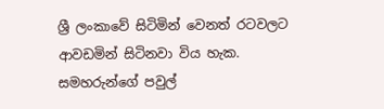ශ්‍රී ලංකාවේ සිටිමින් වෙනත් රටවලට ආවඩමින් සිටිනවා විය හැක. සමහරුන්ගේ පවුල්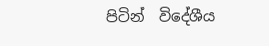පිටින්  විදේශීය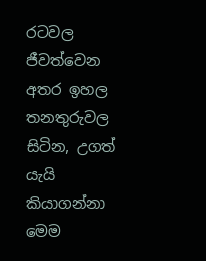රටවල ජීවත්වෙන අතර ඉහල තනතුරුවල සිටින, උගත් යැයි කියාගන්නා මෙම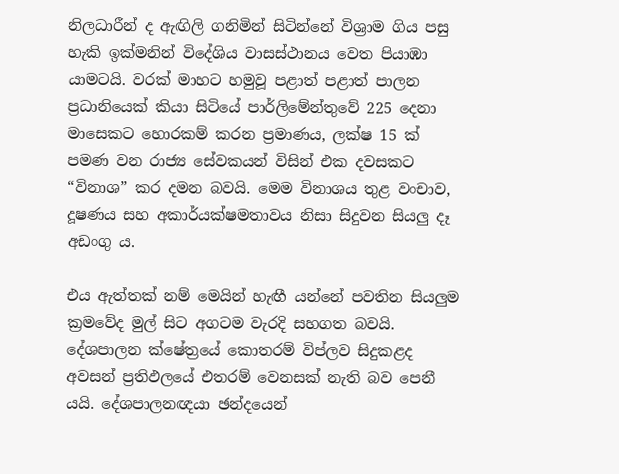නිලධාරීන් ද ඇඟිලි ගනිමින් සිටින්නේ විශ්‍රාම ගිය පසු හැකි ඉක්මනින් විදේශිය වාසස්ථානය වෙත පියාඹා යාමටයි. වරක් මාහට හමුවූ පළාත් පළාත් පාලන ප්‍රධානියෙක් කියා සිටියේ පාර්ලිමේන්තුවේ 225 දෙනා මාසෙකට හොරකම් කරන ප්‍රමාණය, ලක්ෂ 15 ක් පමණ වන රාජ්‍ය සේවකයන් විසින් එක දවසකට “විනාශ” කර දමන බවයි. මෙම විනාශය තුළ වංචාව, දූෂණය සහ අකාර්යක්ෂමතාවය නිසා සිදුවන සියලු දෑ අඩංගු ය.

එය ඇත්තක් නම් මෙයින් හැඟී යන්නේ පවතින සියලුම ක්‍රමවේද මුල් සිට අගටම වැරදි සහගත බවයි. දේශපාලන ක්ෂේත්‍රයේ කොතරම් විප්ලව සිදුකළද අවසන් ප්‍රතිඵලයේ එතරම් වෙනසක් නැති බව පෙනී යයි. දේශපාලනඥයා ඡන්දයෙන්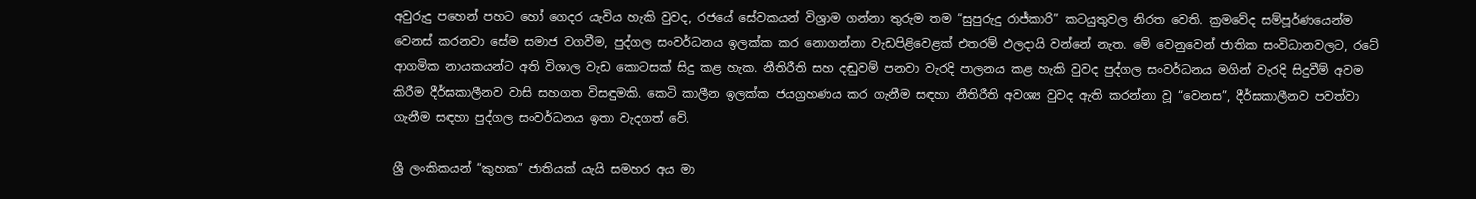අවුරුදු පහෙන් පහට හෝ ගෙදර යැවිය හැකි වුවද, රජයේ සේවකයන් විශ්‍රාම ගන්නා තුරුම තම “සුපුරුදු රාජ්කාරි” කටයුතුවල නිරත වෙති. ක්‍රමවේද සම්පූර්ණයෙන්ම වෙනස් කරනවා සේම සමාජ වගවීම, පුද්ගල සංවර්ධනය ඉලක්ක කර නොගන්නා වැඩපිළිවෙළක් එතරම් ඵලදායි වන්නේ නැත. මේ වෙනුවෙන් ජාතික සංවිධානවලට, රටේ ආගමික නායකයන්ට අති විශාල වැඩ කොටසක් සිදු කළ හැක. නීතිරීති සහ දඬුවම් පනවා වැරදි පාලනය කළ හැකි වුවද පුද්ගල සංවර්ධනය මගින් වැරදි සිදුවීම් අවම කිරීම දීර්ඝකාලීනව වාසි සහගත විසඳුමකි. කෙටි කාලීන ඉලක්ක ජයග්‍රහණය කර ගැනීම සඳහා නීතිරීති අවශ්‍ය වුවද ඇති කරන්නා වූ “වෙනස”, දීර්ඝකාලීනව පවත්වා ගැනීම සඳහා පුද්ගල සංවර්ධනය ඉතා වැදගත් වේ.

ශ්‍රී ලංකිකයන් “කුහක” ජාතියක් යැයි සමහර අය මා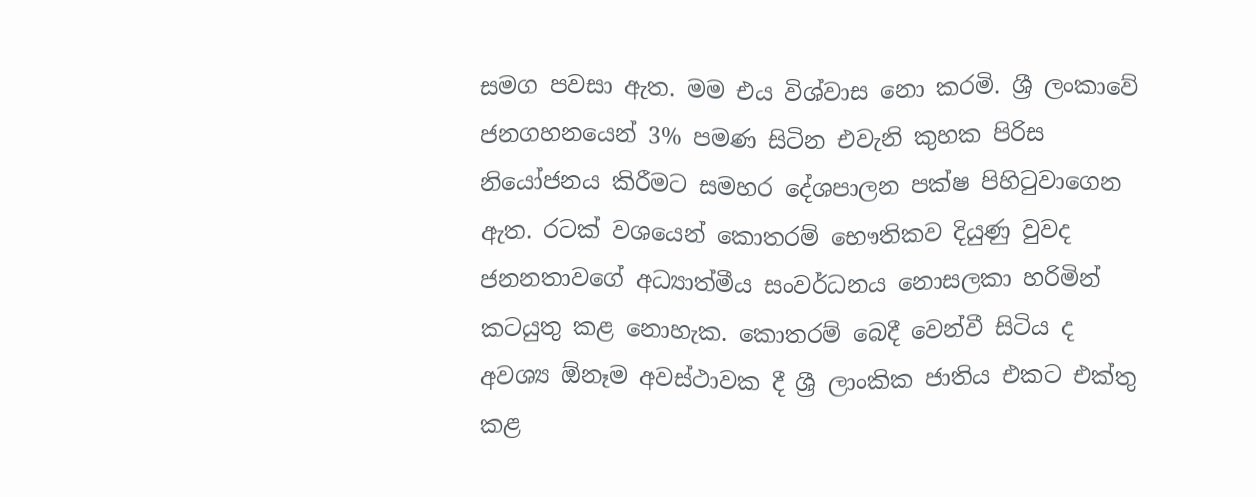සමග පවසා ඇත. මම එය විශ්වාස නො කරමි. ශ්‍රී ලංකාවේ  ජනගහනයෙන් 3% පමණ සිටින එවැනි කුහක පිරිස නියෝජනය කිරීමට සමහර දේශපාලන පක්ෂ පිහිටුවාගෙන ඇත. රටක් වශයෙන් කොතරම් භෞතිකව දියුණු වුවද ජනනතාවගේ අධ්‍යාත්මීය සංවර්ධනය නොසලකා හරිමින් කටයුතු කළ නොහැක. කොතරම් බෙදී වෙන්වී සිටිය ද අවශ්‍ය ඕනෑම අවස්ථාවක දී ශ්‍රී ලාංකික ජාතිය එකට එක්තු කළ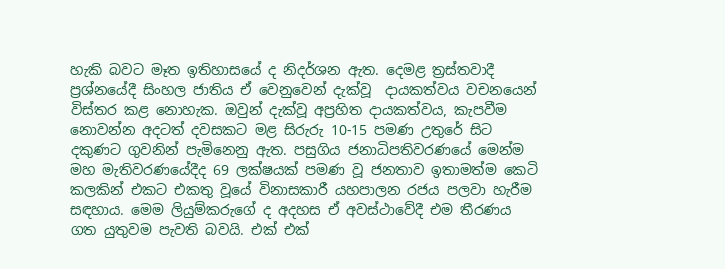හැකි බවට මෑත ඉතිහාසයේ ද නිදර්ශන ඇත. දෙමළ ත්‍රස්තවාදී ප්‍රශ්නයේදී සිංහල ජාතිය ඒ වෙනුවෙන් දැක්වූ  දායකත්වය වචනයෙන් විස්තර කළ නොහැක. ඔවුන් දැක්වූ අප්‍රහිත දායකත්වය, කැපවීම නොවන්න අදටත් දවසකට මළ සිරුරු 10-15 පමණ උතුරේ සිට දකුණට ගුවනින් පැමිනෙනු ඇත. පසුගිය ජනාධිපතිවරණයේ මෙන්ම මහ මැතිවරණයේදීද 69 ලක්ෂයක් පමණ වූ ජනතාව ඉතාමත්ම කෙටි කලකින් එකට එකතු වූයේ විනාසකාරී යහපාලන රජය පලවා හැරීම සඳහාය. මෙම ලියුම්කරුගේ ද අදහස ඒ අවස්ථාවේදී එම තීරණය ගත යුතුවම පැවති බවයි. එක් එක්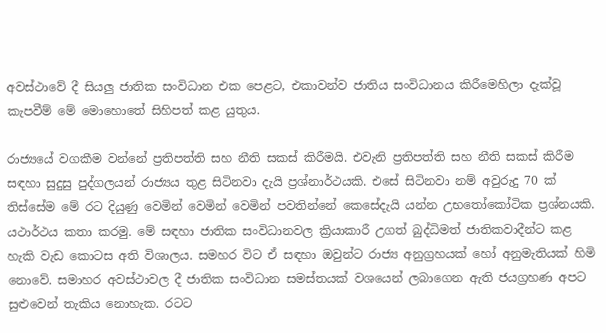අවස්ථාවේ දී සියලු ජාතික සංවිධාන එක පෙළට, එකාවන්ව ජාතිය සංවිධානය කිරීමෙහිලා දැක්වූ කැපවීම් මේ මොහොතේ සිහිපත් කළ යුතුය.

රාජ්‍යයේ වගකීම වන්නේ ප්‍රතිපත්ති සහ නීති සකස් කිරීමයි. එවැනි ප්‍රතිපත්ති සහ නීති සකස් කිරීම සඳහා සුදුසු පුද්ගලයන් රාජ්‍යය තුළ සිටිනවා දැයි ප්‍රශ්නාර්ථයකි. එසේ සිටිනවා නම් අවුරුදු 70 ක් තිස්සේම මේ රට දියුණු වෙමින් වෙමින් වෙමින් පවතින්නේ කෙසේදැයි යන්න උභතෝකෝටික ප්‍රශ්නයකි. යථාර්ථය කතා කරමු. මේ සඳහා ජාතික සංවිධානවල ක්‍රියාකාරී උගත් බුද්ධිමත් ජාතිකවාදීන්ට කළ හැකි වැඩ කොටස අති විශාලය. සමහර විට ඒ සඳහා ඔවුන්ට රාජ්‍ය අනුග්‍රහයක් හෝ අනුමැතියක් හිමි නොවේ. සමාහර අවස්ථාවල දී ජාතික සංවිධාන සමස්තයක් වශයෙන් ලබාගෙන ඇති ජයග්‍රහණ අපට සුළුවෙන් තැකිය නොහැක. රටට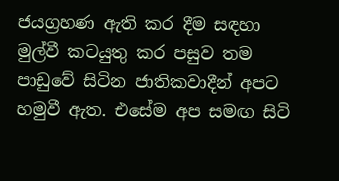ජයග්‍රහණ ඇති කර දීම සඳහා මුල්වී කටයුතු කර පසුව තම පාඩුවේ සිටින ජාතිකවාදීන් අපට හමුවී ඇත. එසේම අප සමඟ සිටි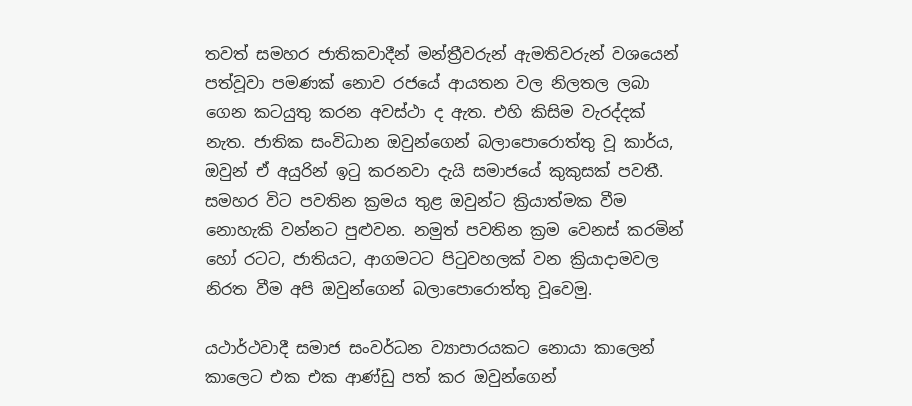තවත් සමහර ජාතිකවාදීන් මන්ත්‍රීවරුන් ඇමතිවරුන් වශයෙන් පත්වූවා පමණක් නොව රජයේ ආයතන වල නිලතල ලබා ගෙන කටයුතු කරන අවස්ථා ද ඇත. එහි කිසිම වැරද්දක් නැත. ජාතික සංවිධාන ඔවුන්ගෙන් බලාපොරොත්තු වූ කාර්ය, ඔවුන් ඒ අයුරින් ඉටු කරනවා දැයි සමාජයේ කුකුසක් පවතී. සමහර විට පවතින ක්‍රමය තුළ ඔවුන්ට ක්‍රියාත්මක වීම නොහැකි වන්නට පුළුවන. නමුත් පවතින ක්‍රම වෙනස් කරමින් හෝ රටට, ජාතියට, ආගමටට පිටුවහලක් වන ක්‍රියාදාමවල නිරත වීම අපි ඔවුන්ගෙන් බලාපොරොත්තු වූවෙමු.

යථාර්ථවාදී සමාජ සංවර්ධන ව්‍යාපාරයකට නොයා කාලෙන් කාලෙට එක එක ආණ්ඩු පත් කර ඔවුන්ගෙන්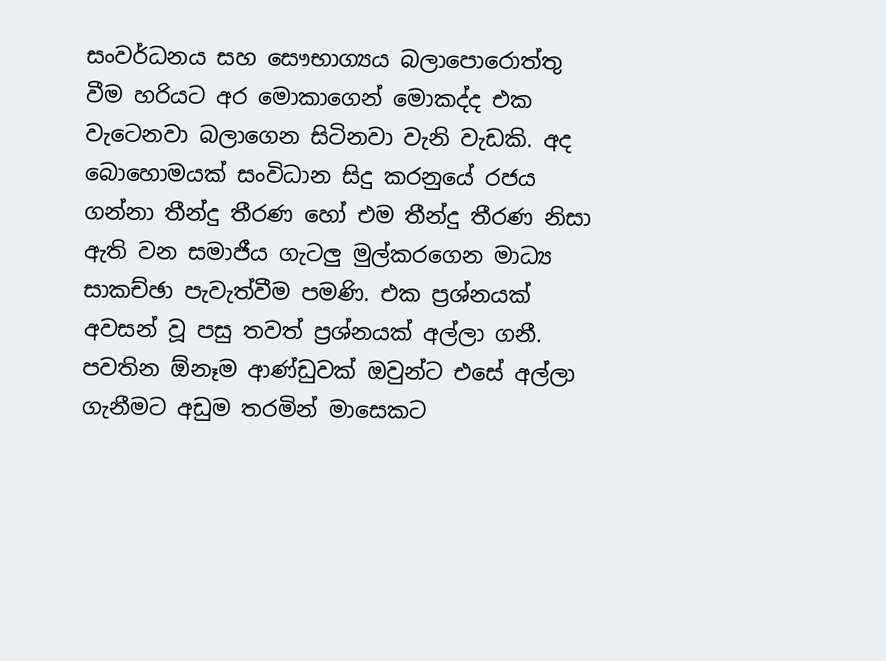සංවර්ධනය සහ සෞභාග්‍යය බලාපොරොත්තු වීම හරියට අර මොකාගෙන් මොකද්ද එක වැටෙනවා බලාගෙන සිටිනවා වැනි වැඩකි. අද බොහොමයක් සංවිධාන සිදු කරනුයේ රජය ගන්නා තීන්දු තීරණ හෝ එම තීන්දු තීරණ නිසා ඇති වන සමාජීය ගැටලු මුල්කරගෙන මාධ්‍ය සාකච්ඡා පැවැත්වීම පමණි. එක ප්‍රශ්නයක් අවසන් වූ පසු තවත් ප්‍රශ්නයක් අල්ලා ගනී. පවතින ඕනෑම ආණ්ඩුවක් ඔවුන්ට එසේ අල්ලා ගැනීමට අඩුම තරමින් මාසෙකට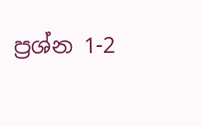ප්‍රශ්න 1-2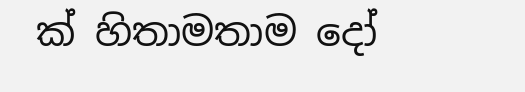ක් හිතාමතාම දෝ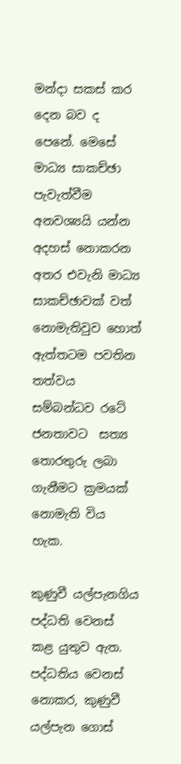මන්දා සකස් කර දෙන බව ද පෙනේ. මෙසේ මාධ්‍ය සාකච්ඡා පැවැත්වීම අනවශ්‍යයි යන්න අදහස් නොකරන අතර එවැනි මාධ්‍ය සාකච්ඡාවක් වත් නොමැතිවුව හොත් ඇත්තටම පවතින තත්වය සම්බන්ධව රටේ ජනතාවට  සත්‍ය තොරතුරු ලබා ගැනීමට ක්‍රමයක් නොමැති විය හැක.

කුණුවී යල්පැනගිය පද්ධති වෙනස් කළ යුතුව ඇත. පද්ධතිය වෙනස් නොකර, කුණුවී යල්පැන ගොස්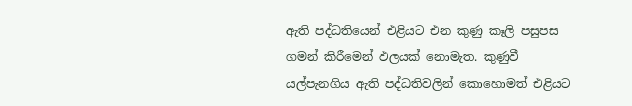ඇති පද්ධතියෙන් එළියට එන කුණු කෑලි පසුපස ගමන් කිරීමෙන් ඵලයක් නොමැත. කුණුවී යල්පැනගිය ඇති පද්ධතිවලින් කොහොමත් එළියට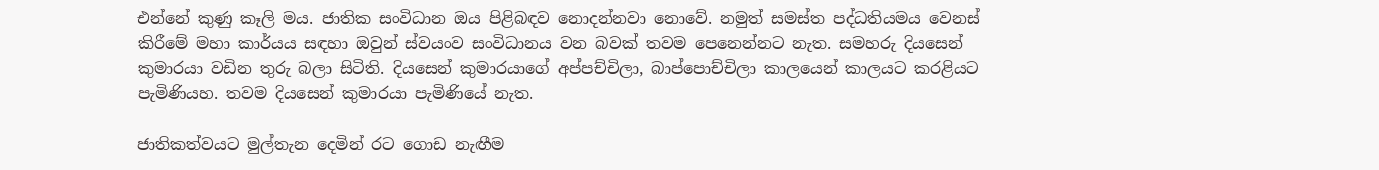එන්නේ කුණු කෑලි මය. ජාතික සංවිධාන ඔය පිළිබඳව නොදන්නවා නොවේ. නමුත් සමස්ත පද්ධතියමය වෙනස් කිරීමේ මහා කාර්යය සඳහා ඔවුන් ස්වයංව සංවිධානය වන බවක් තවම පෙනෙන්නට නැත. සමහරු දියසෙන් කුමාරයා වඩින තුරු බලා සිටිති. දියසෙන් කුමාරයාගේ අප්පච්චිලා, බාප්පොච්චිලා කාලයෙන් කාලයට කරළියට පැමිණියහ. තවම දියසෙන් කුමාරයා පැමිණියේ නැත.

ජාතිකත්වයට මුල්තැන දෙමින් රට ගොඩ නැඟීම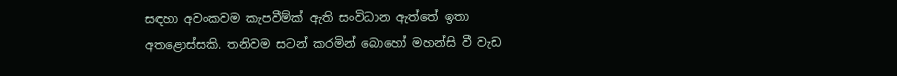සඳහා අවංකවම කැපවීම්ක් ඇති සංවිධාන ඇත්තේ ඉතා අතළොස්සකි. තනිවම සටන් කරමින් බොහෝ මහන්සි වී වැඩ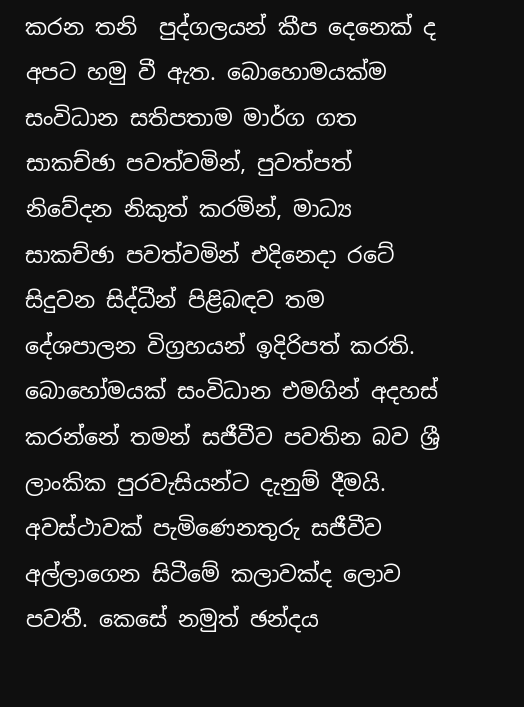කරන තනි  පුද්ගලයන් කීප දෙනෙක් ද අපට හමු වී ඇත. බොහොමයක්ම සංවිධාන සතිපතාම මාර්ග ගත සාකච්ඡා පවත්වමින්, පුවත්පත් නිවේදන නිකුත් කරමින්, මාධ්‍ය සාකච්ඡා පවත්වමින් එදිනෙදා රටේ සිදුවන සිද්ධීන් පිළිබඳව තම දේශපාලන විග්‍රහයන් ඉදිරිපත් කරති.  බොහෝමයක් සංවිධාන එමගින් අදහස් කරන්නේ තමන් සජීවීව පවතින බව ශ්‍රී ලාංකික පුරවැසියන්ට දැනුම් දීමයි. අවස්ථාවක් පැමිණෙනතුරු සජීවීව අල්ලාගෙන සිටීමේ කලාවක්ද ලොව පවතී. කෙසේ නමුත් ඡන්දය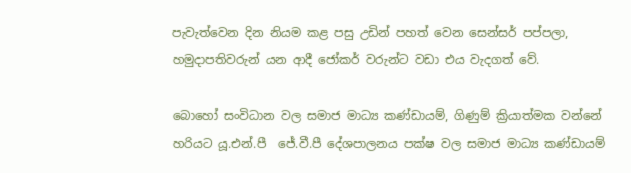පැවැත්වෙන දින නියම කළ පසු උඩින් පහත් වෙන සෙන්සර් පප්පලා, හමුදාපතිවරුන් යන ආදී ජෝකර් වරුන්ට වඩා එය වැදගත් වේ.

බොහෝ සංවිධාන වල සමාජ මාධ්‍ය කණ්ඩායම්, ගිණුම් ක්‍රියාත්මක වන්නේ හරියට යූ.එන්.පී  ජේ.වී.පී දේශපාලනය පක්ෂ වල සමාජ මාධ්‍ය කණ්ඩායම්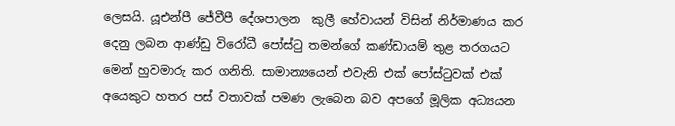ලෙසයි. යූඑන්පී ජේවීපී දේශපාලන  කුලී හේවායන් විසින් නිර්මාණය කර දෙනු ලබන ආණ්ඩු විරෝධී පෝස්ටු තමන්ගේ කණ්ඩායම් තුළ තරගයට මෙන් හුවමාරු කර ගනිති. සාමාන්‍යයෙන් එවැනි එක් පෝස්ටුවක් එක් අයෙකුට හතර පස් වතාවක් පමණ ලැබෙන බව අපගේ මූලික අධ්‍යයන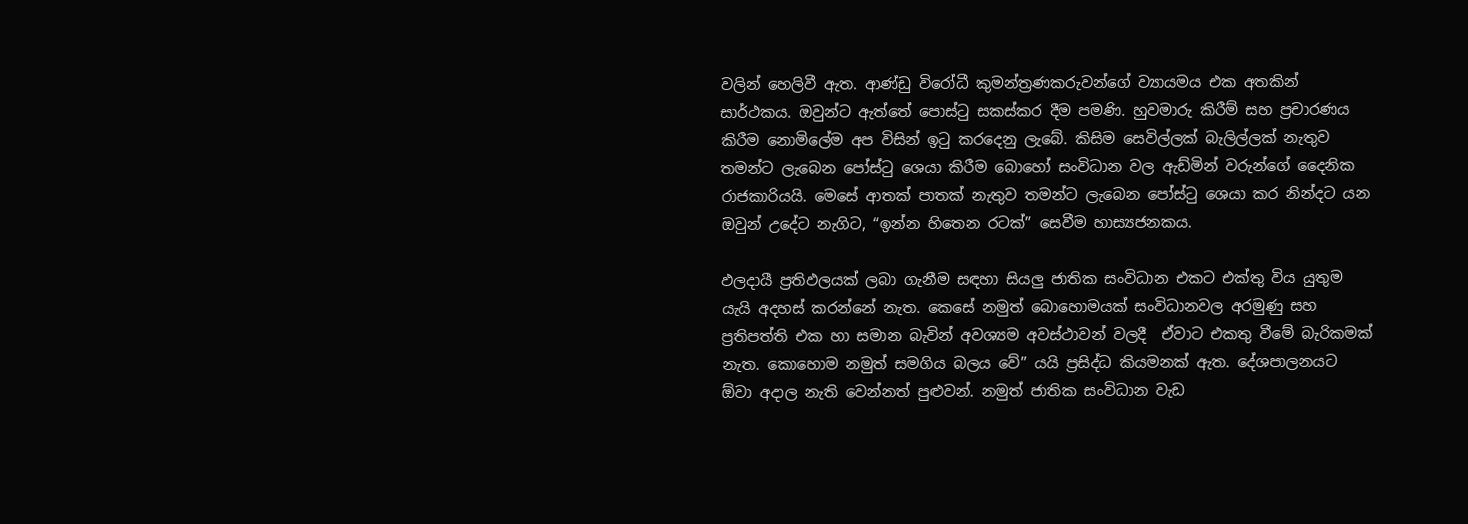වලින් හෙලිවී ඇත. ආණ්ඩු විරෝධී කුමන්ත්‍රණකරුවන්ගේ ව්‍යායමය එක අතකින් සාර්ථකය. ඔවුන්ට ඇත්තේ පොස්ටු සකස්කර දීම පමණි. හුවමාරු කිරීම් සහ ප්‍රචාරණය කිරීම නොමිලේම අප විසින් ඉටු කරදෙනු ලැබේ. කිසිම සෙවිල්ලක් බැලිල්ලක් නැතුව තමන්ට ලැබෙන පෝස්ටු ශෙයා කිරීම බොහෝ සංවිධාන වල ඇඩ්මින් වරුන්ගේ දෛනික රාජකාරියයි. මෙසේ ආතක් පාතක් නැතුව තමන්ට ලැබෙන පෝස්ටු ශෙයා කර නින්දට යන ඔවුන් උදේට නැගිට, “ඉන්න හිතෙන රටක්” සෙවීම හාස්‍යජනකය.

ඵලදායී ප්‍රතිඵලයක් ලබා ගැනීම සඳහා සියලු ජාතික සංවිධාන එකට එක්තු විය යුතුම යැයි අදහස් කරන්නේ නැත. කෙසේ නමුත් බොහොමයක් සංවිධානවල අරමුණු සහ ප්‍රතිපත්ති එක හා සමාන බැවින් අවශ්‍යම අවස්ථාවන් වලදී  ඒවාට එකතු වීමේ බැරිකමක් නැත. කොහොම නමුත් සමගිය බලය වේ” යයි ප්‍රසිද්ධ කියමනක් ඇත. දේශපාලනයට ඕවා අදාල නැති වෙන්නත් පුළුවන්. නමුත් ජාතික සංවිධාන වැඩ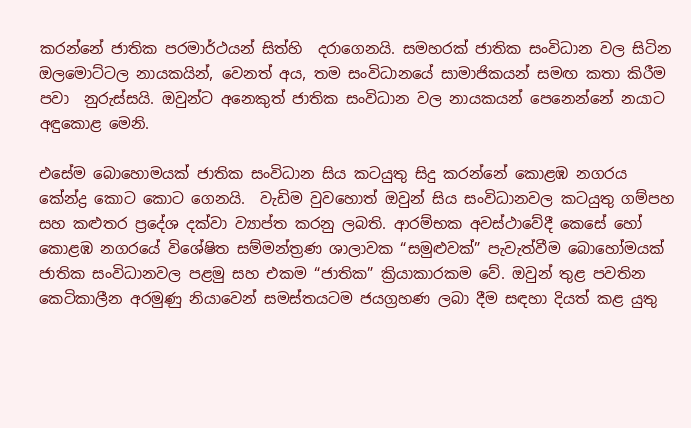කරන්නේ ජාතික පරමාර්ථයන් සිත්හි  දරාගෙනයි. සමහරක් ජාතික සංවිධාන වල සිටින ඔලමොට්ටල නායකයින්, වෙනත් අය, තම සංවිධානයේ සාමාජිකයන් සමඟ කතා කිරීම පවා  නුරුස්සයි. ඔවුන්ට අනෙකුත් ජාතික සංවිධාන වල නායකයන් පෙනෙන්නේ නයාට අඳුකොළ මෙනි.

එසේම බොහොමයක් ජාතික සංවිධාන සිය කටයුතු සිදු කරන්නේ කොළඹ නගරය කේන්ද්‍ර කොට කොට ගෙනයි.  වැඩිම වුවහොත් ඔවුන් සිය සංවිධානවල කටයුතු ගම්පහ සහ කළුතර ප්‍රදේශ දක්වා ව්‍යාප්ත කරනු ලබති. ආරම්භක අවස්ථාවේදී කෙසේ හෝ කොළඹ නගරයේ විශේෂිත සම්මන්ත්‍රණ ශාලාවක “සමුළුවක්” පැවැත්වීම බොහෝමයක් ජාතික සංවිධානවල පළමු සහ එකම “ජාතික” ක්‍රියාකාරකම වේ. ඔවුන් තුළ පවතින කෙටිකාලීන අරමුණු නියාවෙන් සමස්තයටම ජයග්‍රහණ ලබා දීම සඳහා දියත් කළ යුතු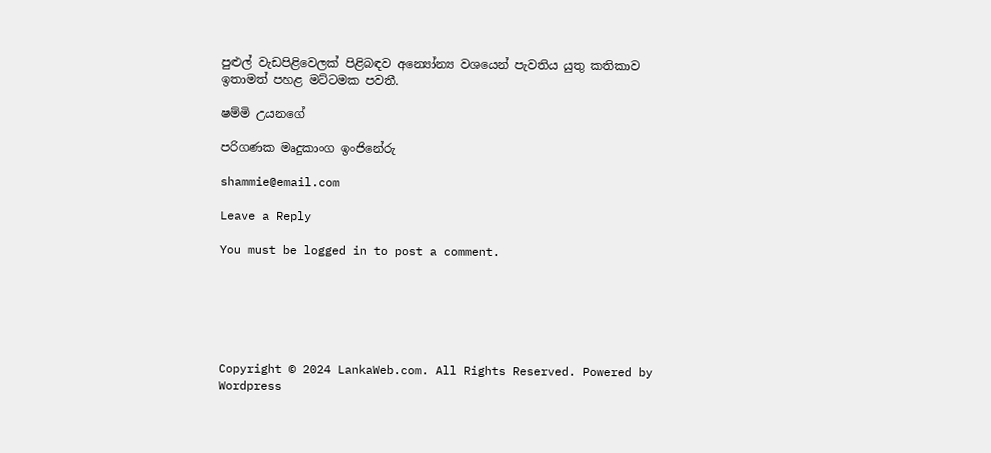පුළුල් වැඩපිළිවෙලක් පිළිබඳව අන්‍යෝන්‍ය වශයෙන් පැවතිය යුතු කතිකාව ඉතාමත් පහළ මට්ටමක පවතී.

ෂම්මි උයනගේ

පරිගණක මෘදුකාංග ඉංජිනේරු

shammie@email.com

Leave a Reply

You must be logged in to post a comment.






Copyright © 2024 LankaWeb.com. All Rights Reserved. Powered by Wordpress